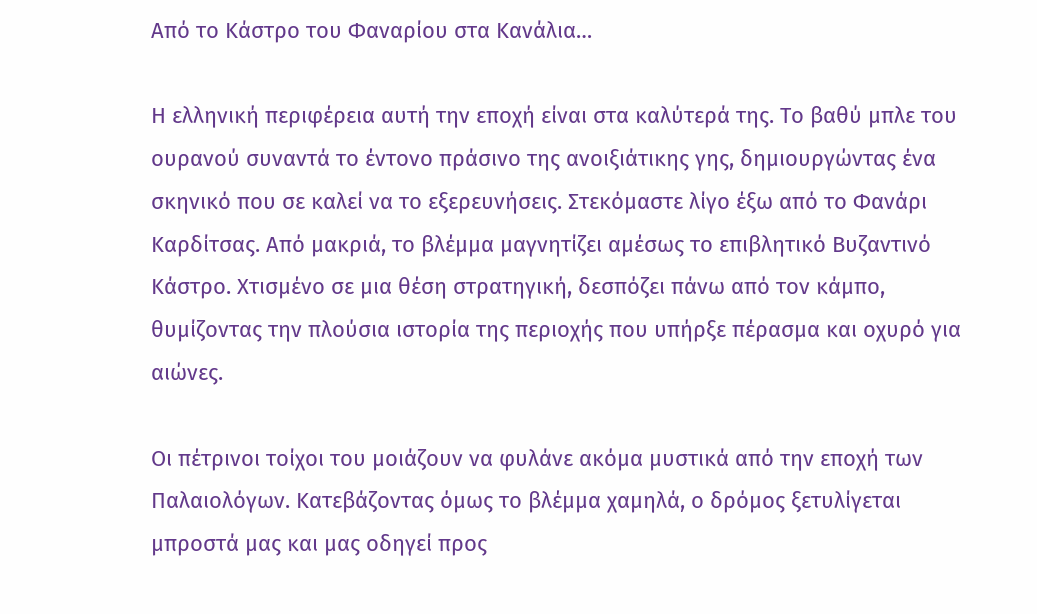Από το Κάστρο του Φαναρίου στα Κανάλια…

Η ελληνική περιφέρεια αυτή την εποχή είναι στα καλύτερά της. Το βαθύ μπλε του ουρανού συναντά το έντονο πράσινο της ανοιξιάτικης γης, δημιουργώντας ένα σκηνικό που σε καλεί να το εξερευνήσεις. Στεκόμαστε λίγο έξω από το Φανάρι Καρδίτσας. Από μακριά, το βλέμμα μαγνητίζει αμέσως το επιβλητικό Βυζαντινό Κάστρο. Χτισμένο σε μια θέση στρατηγική, δεσπόζει πάνω από τον κάμπο, θυμίζοντας την πλούσια ιστορία της περιοχής που υπήρξε πέρασμα και οχυρό για αιώνες.

Οι πέτρινοι τοίχοι του μοιάζουν να φυλάνε ακόμα μυστικά από την εποχή των Παλαιολόγων. Κατεβάζοντας όμως το βλέμμα χαμηλά, ο δρόμος ξετυλίγεται μπροστά μας και μας οδηγεί προς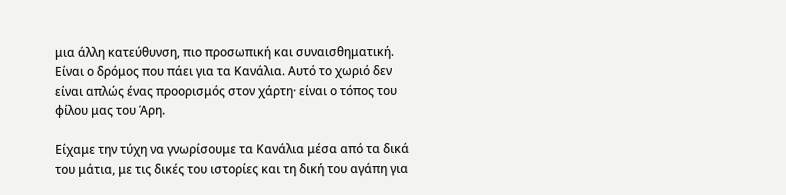μια άλλη κατεύθυνση, πιο προσωπική και συναισθηματική. Είναι ο δρόμος που πάει για τα Κανάλια. Αυτό το χωριό δεν είναι απλώς ένας προορισμός στον χάρτη· είναι ο τόπος του φίλου μας του Άρη.

Είχαμε την τύχη να γνωρίσουμε τα Κανάλια μέσα από τα δικά του μάτια, με τις δικές του ιστορίες και τη δική του αγάπη για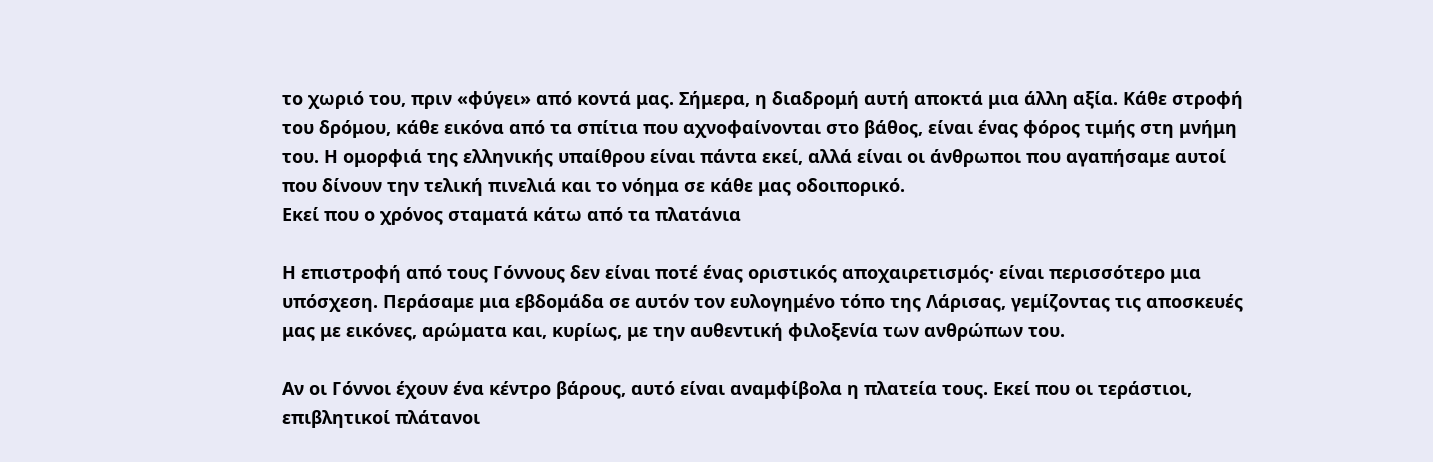το χωριό του, πριν «φύγει» από κοντά μας. Σήμερα, η διαδρομή αυτή αποκτά μια άλλη αξία. Κάθε στροφή του δρόμου, κάθε εικόνα από τα σπίτια που αχνοφαίνονται στο βάθος, είναι ένας φόρος τιμής στη μνήμη του. Η ομορφιά της ελληνικής υπαίθρου είναι πάντα εκεί, αλλά είναι οι άνθρωποι που αγαπήσαμε αυτοί που δίνουν την τελική πινελιά και το νόημα σε κάθε μας οδοιπορικό.
Εκεί που ο χρόνος σταματά κάτω από τα πλατάνια

Η επιστροφή από τους Γόννους δεν είναι ποτέ ένας οριστικός αποχαιρετισμός· είναι περισσότερο μια υπόσχεση. Περάσαμε μια εβδομάδα σε αυτόν τον ευλογημένο τόπο της Λάρισας, γεμίζοντας τις αποσκευές μας με εικόνες, αρώματα και, κυρίως, με την αυθεντική φιλοξενία των ανθρώπων του.

Αν οι Γόννοι έχουν ένα κέντρο βάρους, αυτό είναι αναμφίβολα η πλατεία τους. Εκεί που οι τεράστιοι, επιβλητικοί πλάτανοι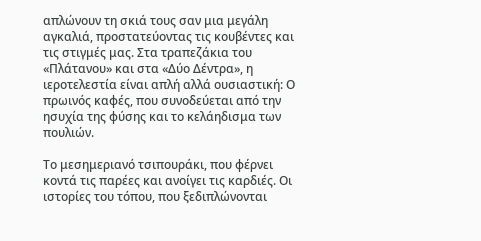απλώνουν τη σκιά τους σαν μια μεγάλη αγκαλιά, προστατεύοντας τις κουβέντες και τις στιγμές μας. Στα τραπεζάκια του «Πλάτανου» και στα «Δύο Δέντρα», η ιεροτελεστία είναι απλή αλλά ουσιαστική: Ο πρωινός καφές, που συνοδεύεται από την ησυχία της φύσης και το κελάηδισμα των πουλιών.

Το μεσημεριανό τσιπουράκι, που φέρνει κοντά τις παρέες και ανοίγει τις καρδιές. Οι ιστορίες του τόπου, που ξεδιπλώνονται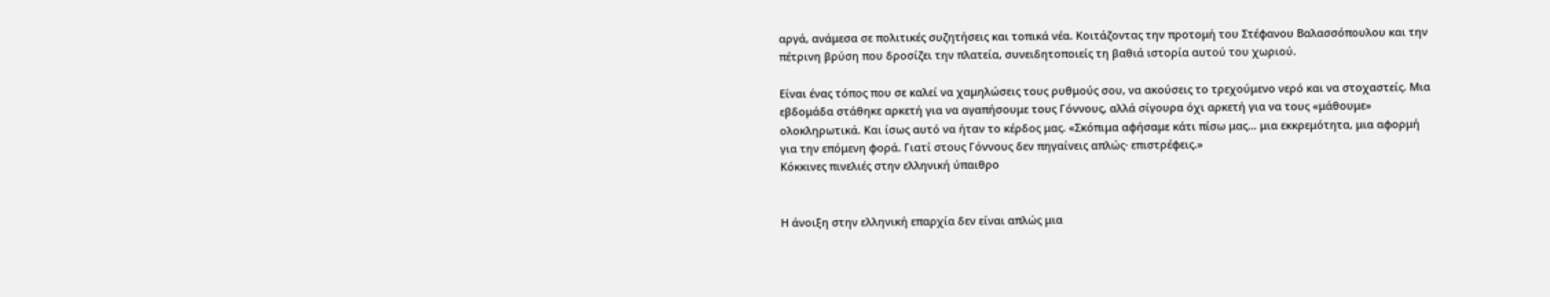αργά, ανάμεσα σε πολιτικές συζητήσεις και τοπικά νέα. Κοιτάζοντας την προτομή του Στέφανου Βαλασσόπουλου και την πέτρινη βρύση που δροσίζει την πλατεία, συνειδητοποιείς τη βαθιά ιστορία αυτού του χωριού.

Είναι ένας τόπος που σε καλεί να χαμηλώσεις τους ρυθμούς σου, να ακούσεις το τρεχούμενο νερό και να στοχαστείς. Μια εβδομάδα στάθηκε αρκετή για να αγαπήσουμε τους Γόννους, αλλά σίγουρα όχι αρκετή για να τους «μάθουμε» ολοκληρωτικά. Και ίσως αυτό να ήταν το κέρδος μας. «Σκόπιμα αφήσαμε κάτι πίσω μας… μια εκκρεμότητα, μια αφορμή για την επόμενη φορά. Γιατί στους Γόννους δεν πηγαίνεις απλώς· επιστρέφεις.»
Κόκκινες πινελιές στην ελληνική ύπαιθρο


Η άνοιξη στην ελληνική επαρχία δεν είναι απλώς μια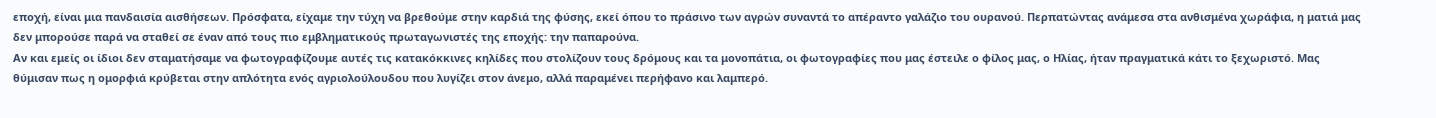εποχή, είναι μια πανδαισία αισθήσεων. Πρόσφατα, είχαμε την τύχη να βρεθούμε στην καρδιά της φύσης, εκεί όπου το πράσινο των αγρών συναντά το απέραντο γαλάζιο του ουρανού. Περπατώντας ανάμεσα στα ανθισμένα χωράφια, η ματιά μας δεν μπορούσε παρά να σταθεί σε έναν από τους πιο εμβληματικούς πρωταγωνιστές της εποχής: την παπαρούνα.
Αν και εμείς οι ίδιοι δεν σταματήσαμε να φωτογραφίζουμε αυτές τις κατακόκκινες κηλίδες που στολίζουν τους δρόμους και τα μονοπάτια, οι φωτογραφίες που μας έστειλε ο φίλος μας, ο Ηλίας, ήταν πραγματικά κάτι το ξεχωριστό. Μας θύμισαν πως η ομορφιά κρύβεται στην απλότητα ενός αγριολούλουδου που λυγίζει στον άνεμο, αλλά παραμένει περήφανο και λαμπερό.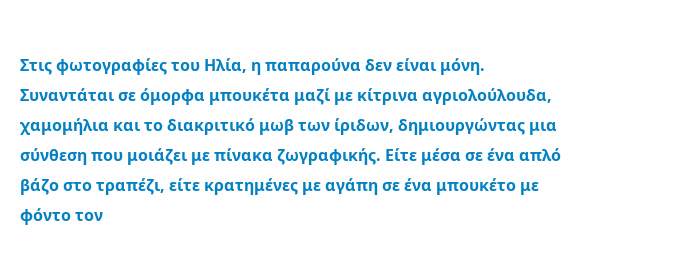Στις φωτογραφίες του Ηλία, η παπαρούνα δεν είναι μόνη. Συναντάται σε όμορφα μπουκέτα μαζί με κίτρινα αγριολούλουδα, χαμομήλια και το διακριτικό μωβ των ίριδων, δημιουργώντας μια σύνθεση που μοιάζει με πίνακα ζωγραφικής. Είτε μέσα σε ένα απλό βάζο στο τραπέζι, είτε κρατημένες με αγάπη σε ένα μπουκέτο με φόντο τον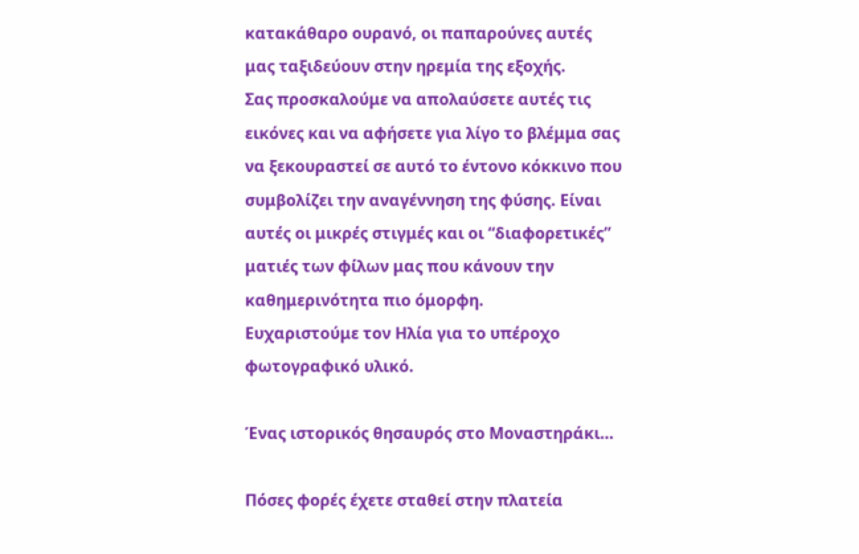κατακάθαρο ουρανό, οι παπαρούνες αυτές μας ταξιδεύουν στην ηρεμία της εξοχής.
Σας προσκαλούμε να απολαύσετε αυτές τις εικόνες και να αφήσετε για λίγο το βλέμμα σας να ξεκουραστεί σε αυτό το έντονο κόκκινο που συμβολίζει την αναγέννηση της φύσης. Είναι αυτές οι μικρές στιγμές και οι “διαφορετικές” ματιές των φίλων μας που κάνουν την καθημερινότητα πιο όμορφη.
Ευχαριστούμε τον Ηλία για το υπέροχο φωτογραφικό υλικό.

Ένας ιστορικός θησαυρός στο Μοναστηράκι…

Πόσες φορές έχετε σταθεί στην πλατεία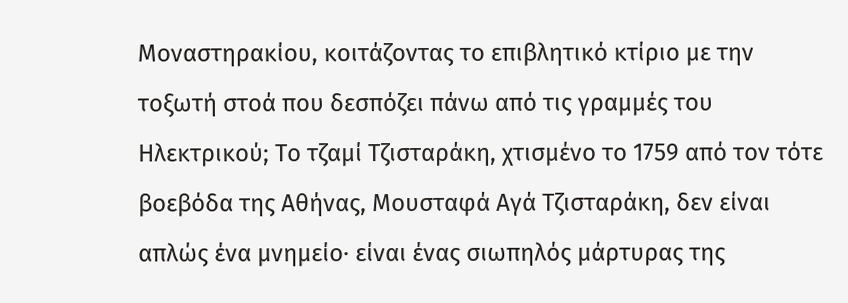Μοναστηρακίου, κοιτάζοντας το επιβλητικό κτίριο με την τοξωτή στοά που δεσπόζει πάνω από τις γραμμές του Ηλεκτρικού; Το τζαμί Τζισταράκη, χτισμένο το 1759 από τον τότε βοεβόδα της Αθήνας, Μουσταφά Αγά Τζισταράκη, δεν είναι απλώς ένα μνημείο· είναι ένας σιωπηλός μάρτυρας της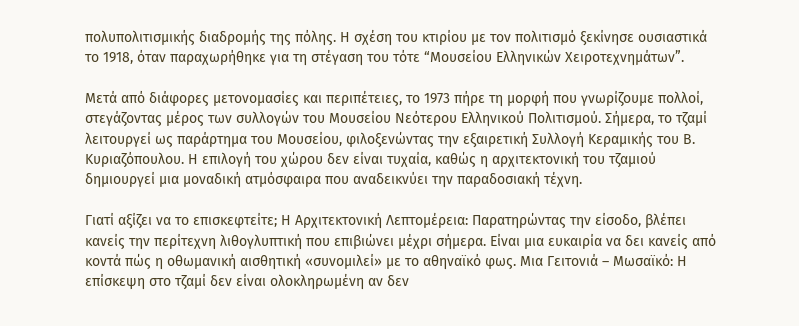πολυπολιτισμικής διαδρομής της πόλης. Η σχέση του κτιρίου με τον πολιτισμό ξεκίνησε ουσιαστικά το 1918, όταν παραχωρήθηκε για τη στέγαση του τότε “Μουσείου Ελληνικών Χειροτεχνημάτων”.

Μετά από διάφορες μετονομασίες και περιπέτειες, το 1973 πήρε τη μορφή που γνωρίζουμε πολλοί, στεγάζοντας μέρος των συλλογών του Μουσείου Νεότερου Ελληνικού Πολιτισμού. Σήμερα, το τζαμί λειτουργεί ως παράρτημα του Μουσείου, φιλοξενώντας την εξαιρετική Συλλογή Κεραμικής του Β. Κυριαζόπουλου. Η επιλογή του χώρου δεν είναι τυχαία, καθώς η αρχιτεκτονική του τζαμιού δημιουργεί μια μοναδική ατμόσφαιρα που αναδεικνύει την παραδοσιακή τέχνη.

Γιατί αξίζει να το επισκεφτείτε; Η Αρχιτεκτονική Λεπτομέρεια: Παρατηρώντας την είσοδο, βλέπει κανείς την περίτεχνη λιθογλυπτική που επιβιώνει μέχρι σήμερα. Είναι μια ευκαιρία να δει κανείς από κοντά πώς η οθωμανική αισθητική «συνομιλεί» με το αθηναϊκό φως. Μια Γειτονιά – Μωσαϊκό: Η επίσκεψη στο τζαμί δεν είναι ολοκληρωμένη αν δεν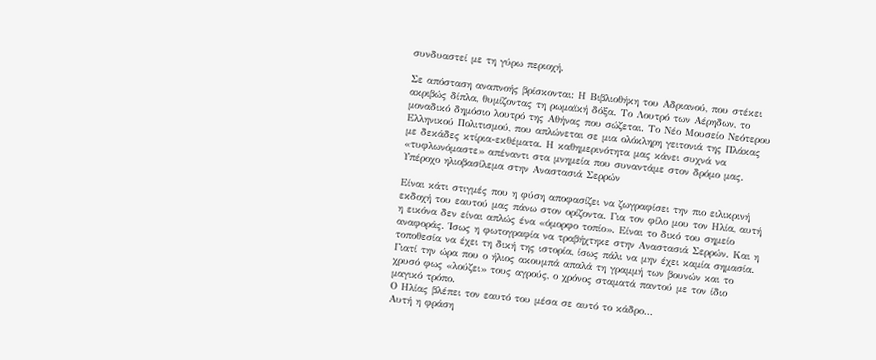συνδυαστεί με τη γύρω περιοχή.

Σε απόσταση αναπνοής βρίσκονται: Η Βιβλιοθήκη του Αδριανού, που στέκει ακριβώς δίπλα, θυμίζοντας τη ρωμαϊκή δόξα. Το Λουτρό των Αέρηδων, το μοναδικό δημόσιο λουτρό της Αθήνας που σώζεται. Το Νέο Μουσείο Νεότερου Ελληνικού Πολιτισμού, που απλώνεται σε μια ολόκληρη γειτονιά της Πλάκας με δεκάδες κτίρια-εκθέματα. Η καθημερινότητα μας κάνει συχνά να «τυφλωνόμαστε» απέναντι στα μνημεία που συναντάμε στον δρόμο μας.
Υπέροχο ηλιοβασίλεμα στην Αναστασιά Σερρών

Είναι κάτι στιγμές που η φύση αποφασίζει να ζωγραφίσει την πιο ειλικρινή εκδοχή του εαυτού μας πάνω στον ορίζοντα. Για τον φίλο μου τον Ηλία, αυτή η εικόνα δεν είναι απλώς ένα «όμορφο τοπίο». Είναι το δικό του σημείο αναφοράς. Ίσως η φωτογραφία να τραβήχτηκε στην Αναστασιά Σερρών. Και η τοποθεσία να έχει τη δική της ιστορία, ίσως πάλι να μην έχει καμία σημασία. Γιατί την ώρα που ο ήλιος ακουμπά απαλά τη γραμμή των βουνών και το χρυσό φως «λούζει» τους αγρούς, ο χρόνος σταματά παντού με τον ίδιο μαγικό τρόπο.
Ο Ηλίας βλέπει τον εαυτό του μέσα σε αυτό το κάδρο…
Αυτή η φράση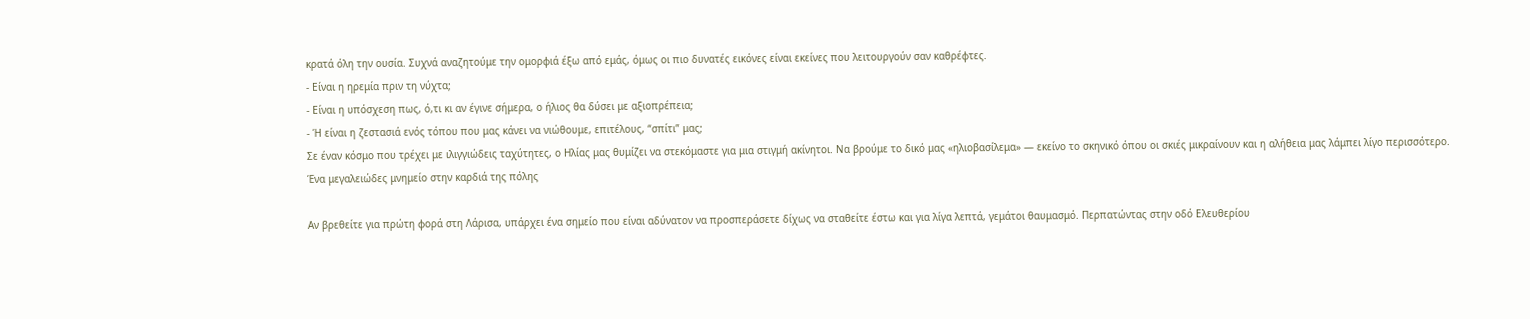κρατά όλη την ουσία. Συχνά αναζητούμε την ομορφιά έξω από εμάς, όμως οι πιο δυνατές εικόνες είναι εκείνες που λειτουργούν σαν καθρέφτες.
- Είναι η ηρεμία πριν τη νύχτα;
- Είναι η υπόσχεση πως, ό,τι κι αν έγινε σήμερα, ο ήλιος θα δύσει με αξιοπρέπεια;
- Ή είναι η ζεστασιά ενός τόπου που μας κάνει να νιώθουμε, επιτέλους, “σπίτι” μας;
Σε έναν κόσμο που τρέχει με ιλιγγιώδεις ταχύτητες, ο Ηλίας μας θυμίζει να στεκόμαστε για μια στιγμή ακίνητοι. Να βρούμε το δικό μας «ηλιοβασίλεμα» — εκείνο το σκηνικό όπου οι σκιές μικραίνουν και η αλήθεια μας λάμπει λίγο περισσότερο.
Ένα μεγαλειώδες μνημείο στην καρδιά της πόλης

Αν βρεθείτε για πρώτη φορά στη Λάρισα, υπάρχει ένα σημείο που είναι αδύνατον να προσπεράσετε δίχως να σταθείτε έστω και για λίγα λεπτά, γεμάτοι θαυμασμό. Περπατώντας στην οδό Ελευθερίου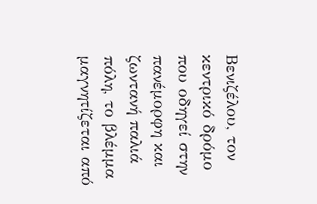Βενιζέλου, τον κεντρικό δρόμο που οδηγεί στην πανέμορφη και ζωντανή παλιά πόλη, το βλέμμα μαγνητίζεται από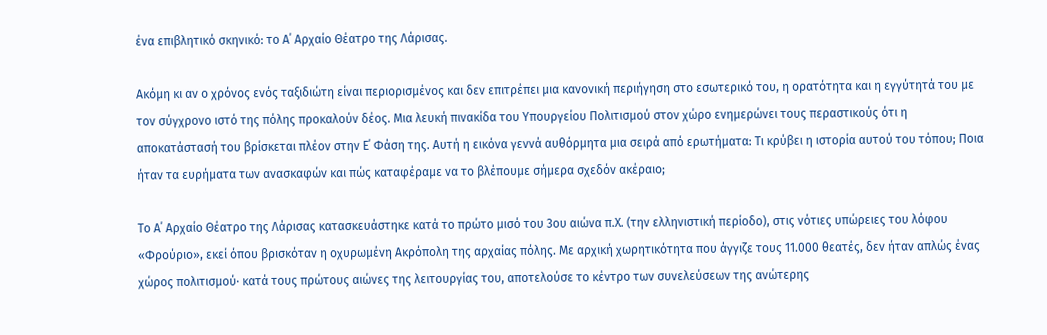ένα επιβλητικό σκηνικό: το Α΄ Αρχαίο Θέατρο της Λάρισας.

Ακόμη κι αν ο χρόνος ενός ταξιδιώτη είναι περιορισμένος και δεν επιτρέπει μια κανονική περιήγηση στο εσωτερικό του, η ορατότητα και η εγγύτητά του με τον σύγχρονο ιστό της πόλης προκαλούν δέος. Μια λευκή πινακίδα του Υπουργείου Πολιτισμού στον χώρο ενημερώνει τους περαστικούς ότι η αποκατάστασή του βρίσκεται πλέον στην Ε΄ Φάση της. Αυτή η εικόνα γεννά αυθόρμητα μια σειρά από ερωτήματα: Τι κρύβει η ιστορία αυτού του τόπου; Ποια ήταν τα ευρήματα των ανασκαφών και πώς καταφέραμε να το βλέπουμε σήμερα σχεδόν ακέραιο;

Το Α΄ Αρχαίο Θέατρο της Λάρισας κατασκευάστηκε κατά το πρώτο μισό του 3ου αιώνα π.Χ. (την ελληνιστική περίοδο), στις νότιες υπώρειες του λόφου «Φρούριο», εκεί όπου βρισκόταν η οχυρωμένη Ακρόπολη της αρχαίας πόλης. Με αρχική χωρητικότητα που άγγιζε τους 11.000 θεατές, δεν ήταν απλώς ένας χώρος πολιτισμού· κατά τους πρώτους αιώνες της λειτουργίας του, αποτελούσε το κέντρο των συνελεύσεων της ανώτερης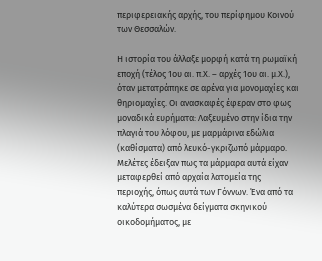περιφερειακής αρχής, του περίφημου Κοινού των Θεσσαλών.

Η ιστορία του άλλαξε μορφή κατά τη ρωμαϊκή εποχή (τέλος 1ου αι. π.Χ. – αρχές 1ου αι. μ.Χ.), όταν μετατράπηκε σε αρένα για μονομαχίες και θηριομαχίες. Οι ανασκαφές έφεραν στο φως μοναδικά ευρήματα: Λαξευμένο στην ίδια την πλαγιά του λόφου, με μαρμάρινα εδώλια (καθίσματα) από λευκό-γκριζωπό μάρμαρο. Μελέτες έδειξαν πως τα μάρμαρα αυτά είχαν μεταφερθεί από αρχαία λατομεία της περιοχής, όπως αυτά των Γόννων. Ένα από τα καλύτερα σωσμένα δείγματα σκηνικού οικοδομήματος, με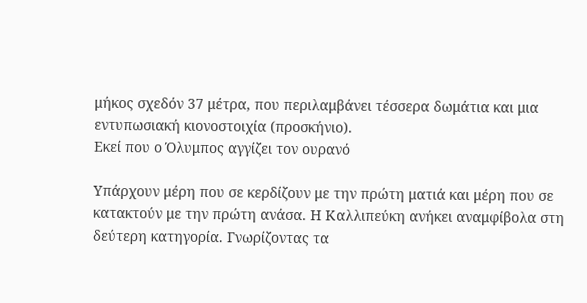μήκος σχεδόν 37 μέτρα, που περιλαμβάνει τέσσερα δωμάτια και μια εντυπωσιακή κιονοστοιχία (προσκήνιο).
Εκεί που ο Όλυμπος αγγίζει τον ουρανό

Υπάρχουν μέρη που σε κερδίζουν με την πρώτη ματιά και μέρη που σε κατακτούν με την πρώτη ανάσα. Η Καλλιπεύκη ανήκει αναμφίβολα στη δεύτερη κατηγορία. Γνωρίζοντας τα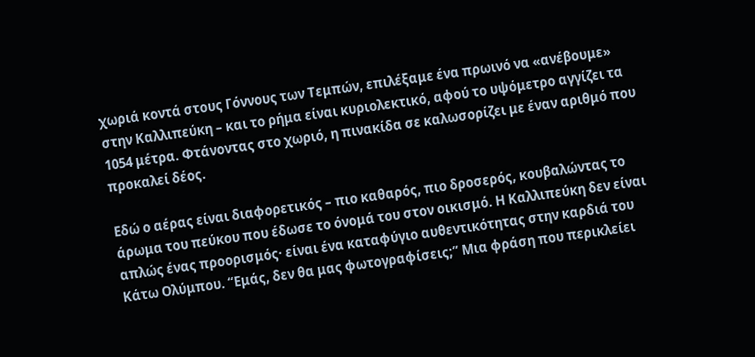χωριά κοντά στους Γόννους των Τεμπών, επιλέξαμε ένα πρωινό να «ανέβουμε» στην Καλλιπεύκη – και το ρήμα είναι κυριολεκτικό, αφού το υψόμετρο αγγίζει τα 1054 μέτρα. Φτάνοντας στο χωριό, η πινακίδα σε καλωσορίζει με έναν αριθμό που προκαλεί δέος.

Εδώ ο αέρας είναι διαφορετικός – πιο καθαρός, πιο δροσερός, κουβαλώντας το άρωμα του πεύκου που έδωσε το όνομά του στον οικισμό. Η Καλλιπεύκη δεν είναι απλώς ένας προορισμός· είναι ένα καταφύγιο αυθεντικότητας στην καρδιά του Κάτω Ολύμπου. “Εμάς, δεν θα μας φωτογραφίσεις;” Μια φράση που περικλείει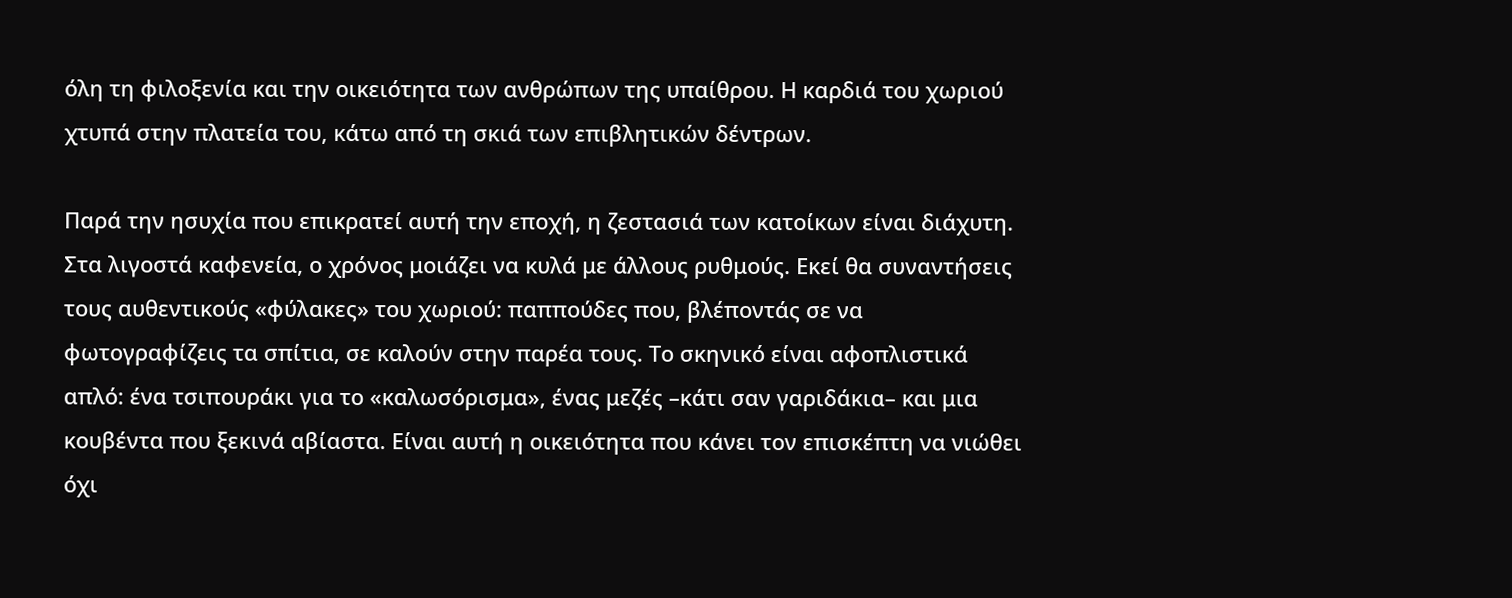όλη τη φιλοξενία και την οικειότητα των ανθρώπων της υπαίθρου. Η καρδιά του χωριού χτυπά στην πλατεία του, κάτω από τη σκιά των επιβλητικών δέντρων.

Παρά την ησυχία που επικρατεί αυτή την εποχή, η ζεστασιά των κατοίκων είναι διάχυτη. Στα λιγοστά καφενεία, ο χρόνος μοιάζει να κυλά με άλλους ρυθμούς. Εκεί θα συναντήσεις τους αυθεντικούς «φύλακες» του χωριού: παππούδες που, βλέποντάς σε να φωτογραφίζεις τα σπίτια, σε καλούν στην παρέα τους. Το σκηνικό είναι αφοπλιστικά απλό: ένα τσιπουράκι για το «καλωσόρισμα», ένας μεζές –κάτι σαν γαριδάκια– και μια κουβέντα που ξεκινά αβίαστα. Είναι αυτή η οικειότητα που κάνει τον επισκέπτη να νιώθει όχι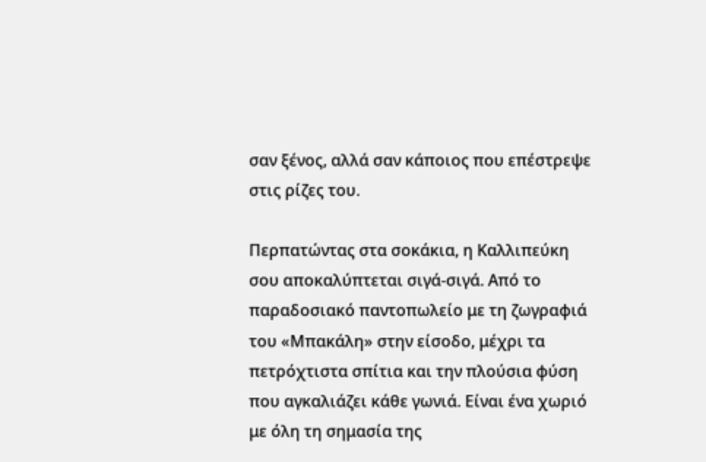σαν ξένος, αλλά σαν κάποιος που επέστρεψε στις ρίζες του.

Περπατώντας στα σοκάκια, η Καλλιπεύκη σου αποκαλύπτεται σιγά-σιγά. Από το παραδοσιακό παντοπωλείο με τη ζωγραφιά του «Μπακάλη» στην είσοδο, μέχρι τα πετρόχτιστα σπίτια και την πλούσια φύση που αγκαλιάζει κάθε γωνιά. Είναι ένα χωριό με όλη τη σημασία της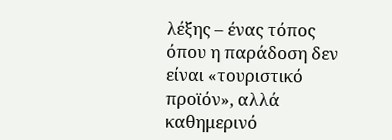λέξης – ένας τόπος όπου η παράδοση δεν είναι «τουριστικό προϊόν», αλλά καθημερινό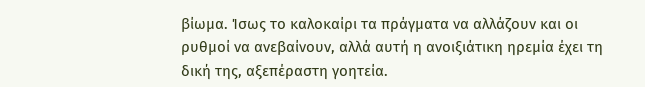βίωμα. Ίσως το καλοκαίρι τα πράγματα να αλλάζουν και οι ρυθμοί να ανεβαίνουν, αλλά αυτή η ανοιξιάτικη ηρεμία έχει τη δική της, αξεπέραστη γοητεία.